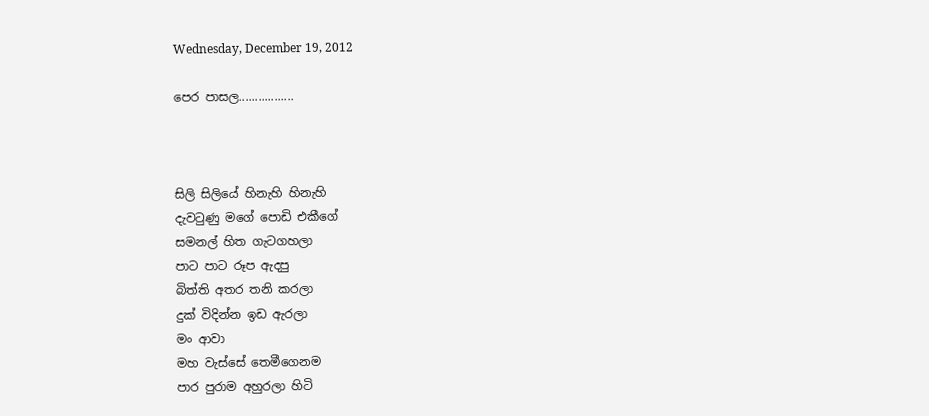Wednesday, December 19, 2012

පෙර පාසල.................



සිලි සිලියේ හිනැහි හිනැහි
දැවටුණු මගේ පොඩි එකීගේ
සමනල් හිත ගැටගහලා
පාට පාට රූප ඇදපු
බිත්ති අතර තනි කරලා
දුක් විදින්න ඉඩ ඇරලා
මං ආවා
මහ වැස්සේ තෙමීගෙනම
පාර පුරාම අහුරලා හිටි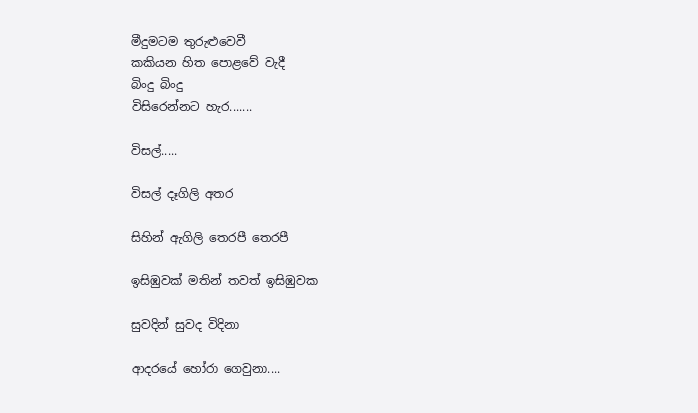මීදුමටම තුරුළුවෙවී
කකියන හිත පොළවේ වැදී
බිංදු බිංදු
විසිරෙන්නට හැර.......

විසල්.....

විසල් දෑගිලි අතර

සිහින් ඇගිලි තෙරපී තෙරපී

ඉසිඹුවක් මතින් තවත් ඉසිඹුවක

සුවදින් සුවද විදිනා

ආදරයේ හෝරා ගෙවුනා....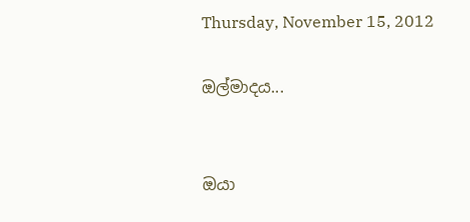Thursday, November 15, 2012

ඔල්මාදය...


ඔයා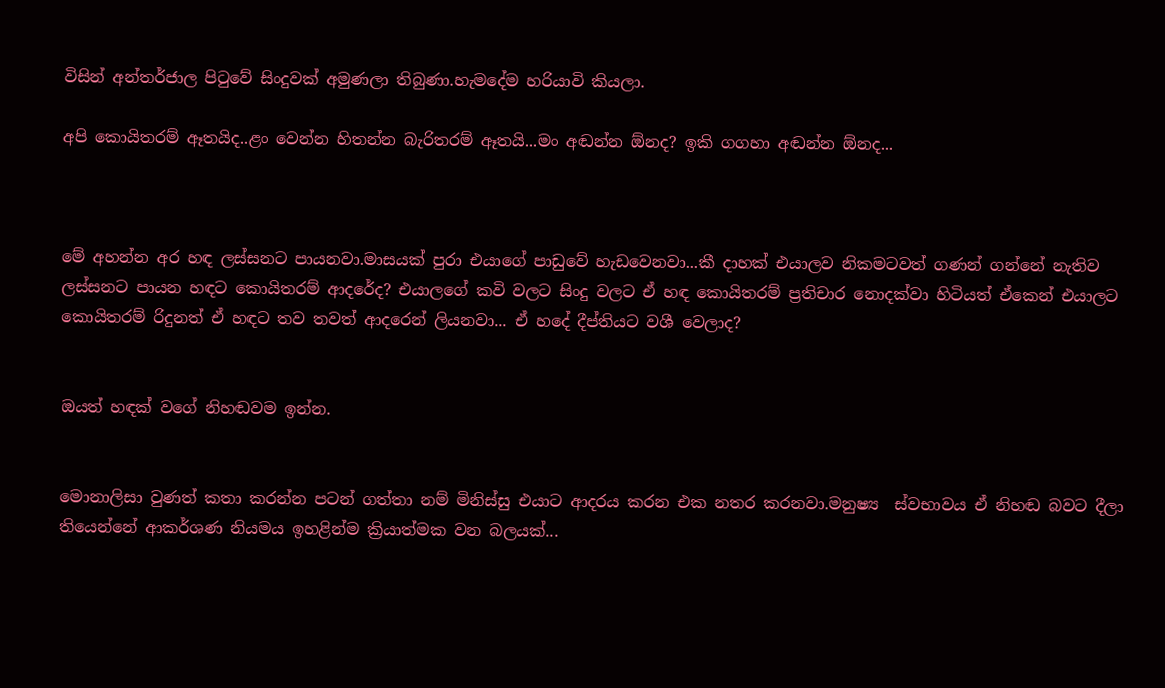විසින් අන්තර්ජාල පිටුවේ සිංදුවක් අමුණලා තිබුණා.හැමදේම හරියාවි කියලා.

අපි කොයිතරම් ඈතයිද..ළං වෙන්න හිතන්න බැරිතරම් ඈතයි...මං අඬන්න ඕනද? ඉකි ගගහා අඬන්න ඕනද...



මේ අහන්න අර හඳ ලස්සනට පායනවා.මාසයක් පුරා එයාගේ පාඩුවේ හැඩවෙනවා...කී දාහක් එයාලව නිකමටවත් ගණන් ගන්නේ නැතිව ලස්සනට පායන හඳට කොයිතරම් ආදරේද? එයාලගේ කවි වලට සිංදු වලට ඒ හඳ කොයිතරම් ප්‍රතිචාර නොදක්වා හිටියත් ඒකෙන් එයාලට කොයිතරම් රිදුනත් ඒ හඳට තව තවත් ආදරෙන් ලියනවා... ඒ හ‍‍දේ දීප්තියට වශී වෙලාද?


ඔයත් හඳක් වගේ නිහඬවම ඉන්න.


මොනාලිසා වුණත් කතා කරන්න පටන් ගත්තා නම් මිනිස්සු එයාට ආදරය කරන එක නතර කරනවා.මනුෂ්‍ය  ස්වභාවය ඒ නිහඬ බවට දීලා තියෙන්නේ ආකර්ශණ නියමය ඉහළින්ම ක්‍රියාත්මක වන බලයක්...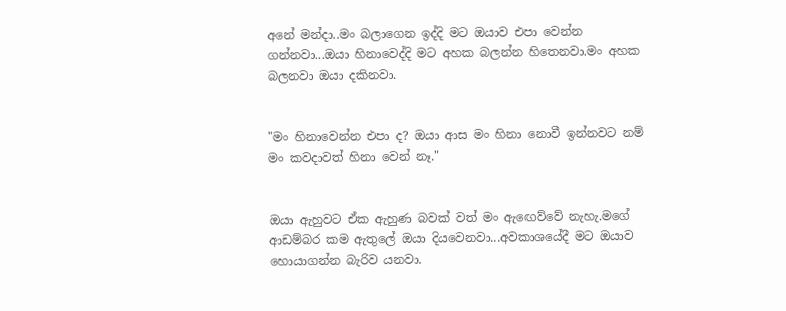අනේ මන්දා..මං බලාගෙන ඉද්දි මට ඔයාව එපා වෙන්න ගන්නවා...ඔයා හිනාවෙද්දි මට අහක බලන්න හිතෙනවා.මං අහක බලනවා ඔයා දකිනවා.


"මං හිනාවෙන්න එපා ද? ඔයා ආස මං හිනා නොවී ඉන්නවට නම් මං කවදාවත් හිනා වෙන් නෑ."


ඔයා ඇහුවට ඒක ඇහුණ බවක් වත් මං ඇඟෙව්වේ නැහැ.මගේ ආඩම්බර කම ඇතුලේ ඔයා දියවෙනවා...අවකාශයේදී මට ඔයාව හොයාගන්න බැරිව යනවා.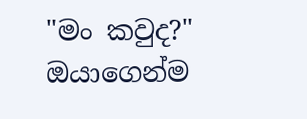"මං කවුද?" ඔයාගෙන්ම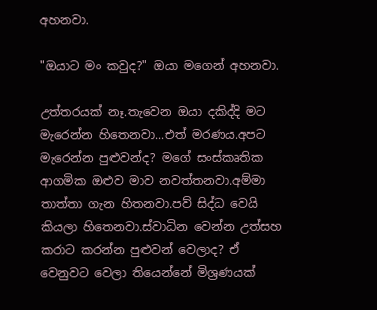අහනවා.

"ඔයාට මං කවුද?" ඔයා මගෙන් අහනවා.

උත්තරයක් නෑ.තැවෙන ඔයා දකිද්දි මට මැරෙන්න හිතෙනවා...එත් මරණය.අපට මැරෙන්න පුළුවන්ද? මගේ සංස්කෘතික ආගමික ඔළුව මාව නවත්තනවා.අම්මා තාත්තා ගැන හිතනවා.පව් සිද්ධ වෙයි කියලා හිතෙනවා.ස්වාධින වෙන්න උත්සහ කරාට කරන්න පුළුවන් වෙලාද? ඒ වෙනුවට වෙලා තියෙන්නේ මිශ්‍රණයක්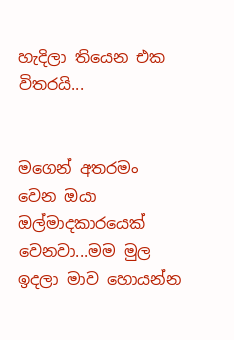හැදිලා තියෙන එක විතරයි...


මගෙන් අතරමං වෙන ඔයා ඔල්මාදකාරයෙක් වෙනවා...මම මුල ඉදලා මාව හොයන්න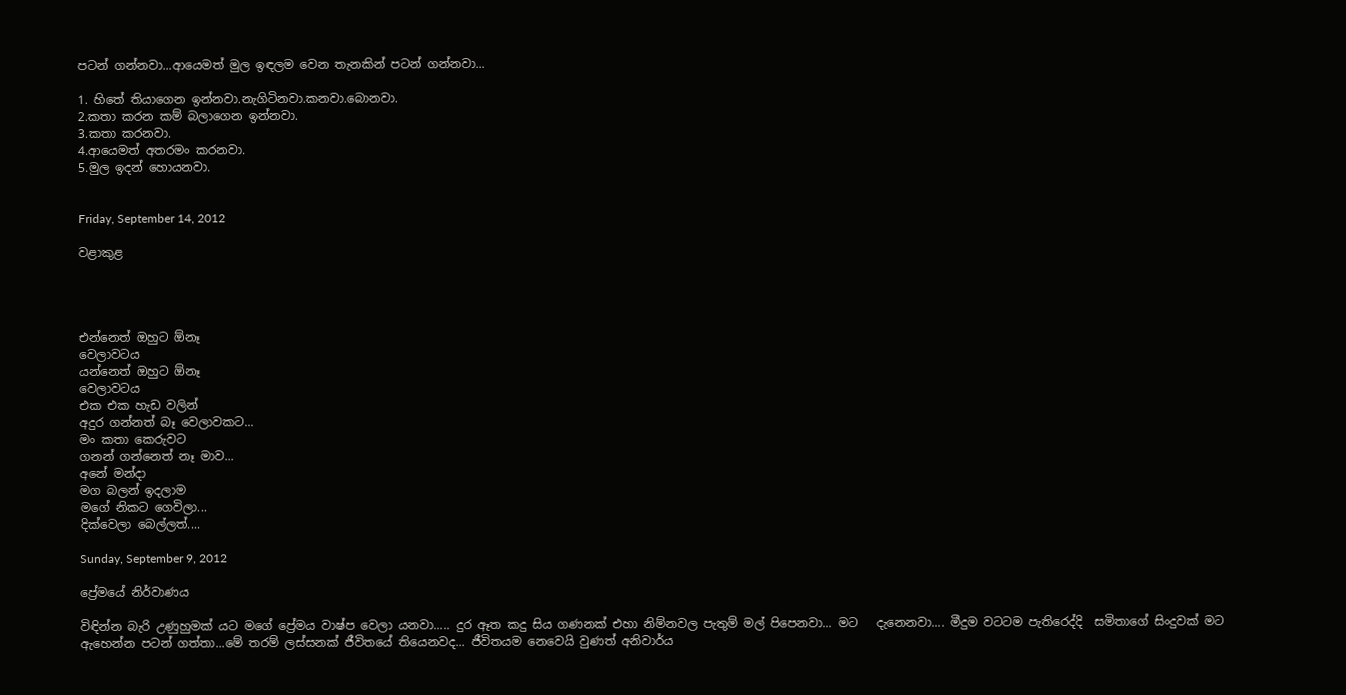පටන් ගන්නවා...ආයෙමත් මුල ඉඳ‍ලම වෙන තැනකින් පටන් ගන්නවා...

1. හිතේ තියාගෙන ඉන්නවා.නැගිටිනවා.කනවා.බොනවා.
2.කතා කරන කම් බලාගෙන ඉන්නවා.
3.කතා කරනවා.
4.ආයෙමත් අතරමං කරනවා.
5.මුල ඉදන් හොයනවා.


Friday, September 14, 2012

වළාකුළ




එන්නෙත් ඔහුට ඕනෑ
වෙලාවටය
යන්නෙත් ඔහුට ඕනෑ
වෙලාවටය
එක එක හැඩ වලින්
අදුර ගන්නත් බෑ වෙලාවකට...
මං කතා කෙරුවට
ගනන් ගන්නෙත් නෑ මාව...
අනේ මන්දා
මග බලන් ඉදලාම
මගේ නිකට ගෙවිලා...
දික්වෙලා බෙල්ලත්....

Sunday, September 9, 2012

ප්‍රේමයේ නිර්වාණය

විඳින්න බැරි උණුහුමක් යට මගේ ප්‍රේමය වාෂ්ප වෙලා යනවා..... දුර ඈත කදු සිය ගණනක් එහා නිම්නවල පැතුම් මල් පිපෙනවා... මට   දැනෙනවා.... මීදුම වටටම පැතිරෙද්දි  සමිතාගේ සිංදුවක් මට ඇහෙන්න පටන් ගත්තා...මේ තරම් ලස්සනක් ජීවිතයේ තියෙනවද... ජීවිතයම නෙවෙයි වුණත් අනිවාර්ය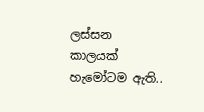ලස්සන කාලයක් හැමෝටම ඇති..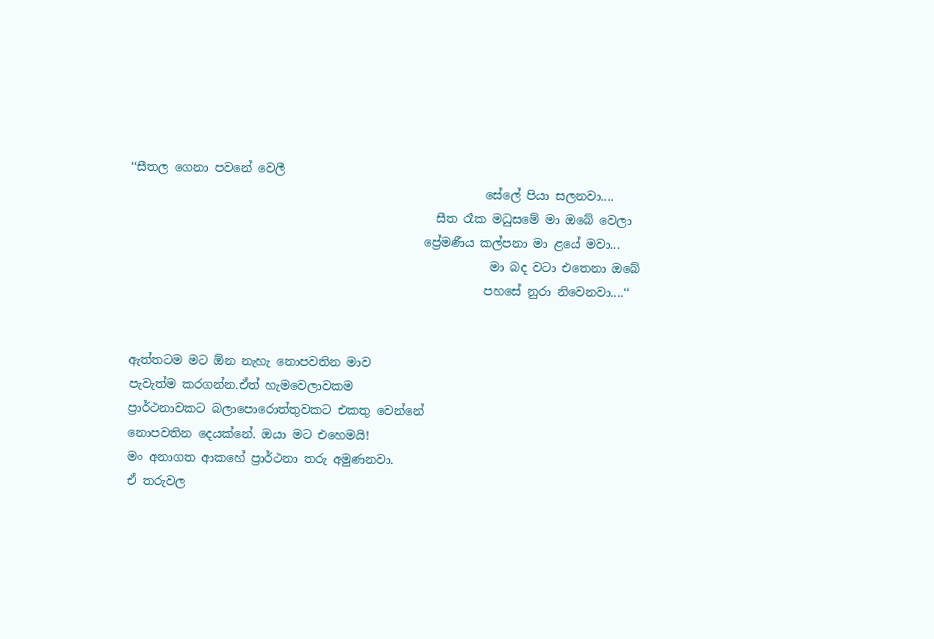‘‘සීතල ගෙනා පවනේ වෙලී
                                                           සේලේ පියා සලනවා....
                                                   සීත රෑක මධුසමේ මා ඔබේ වෙලා
                                                 ප්‍රේමණීය කල්පනා මා ළයේ මවා...
                                                            මා බද වටා එතෙනා ඔබේ
                                                           පහසේ නුරා නිවෙනවා....‘‘


ඇත්තටම මට ඕන නැහැ නොපවතින මාව
පැවැත්ම කරගන්න.ඒත් හැමවෙලාවකම
ප්‍රාර්ථනාවකට බලාපොරොත්තුවකට එකතු වෙන්නේ
නොපවතින දෙයක්නේ. ඔයා මට එහෙමයි!
මං අනාගත ආකහේ ප්‍රාර්ථනා තරු අමුණනවා.
ඒ තරුවල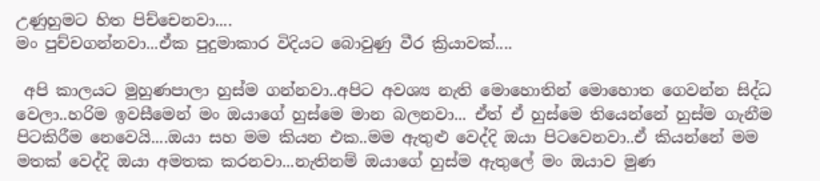උණුහුමට හිත පිච්චෙනවා....
මං පුච්චගන්නවා...ඒක පුදුමාකාර විදියට බොවුණු වීර ක්‍රියාවක්....

 අපි කාලයට මුහුණපාලා හුස්ම ගන්නවා..අපිට අවශ්‍ය නැති මොහොතින් මොහොත ගෙවන්න සිද්ධ වෙලා..හරිම ඉවසීමෙන් මං ඔයාගේ හුස්මෙ මාන බලනවා... ඒත් ඒ හුස්මෙ තියෙන්නේ හුස්ම ගැනීම පිටකිරීම නෙවෙයි....ඔයා සහ මම කියන එක..මම ඇතුළු වෙද්දි ඔයා පිටවෙනවා..ඒ කියන්නේ මම මතක් වෙද්දි ඔයා අමතක කරනවා...නැතිනම් ඔයාගේ හුස්ම ඇතුලේ මං ඔයාව මුණ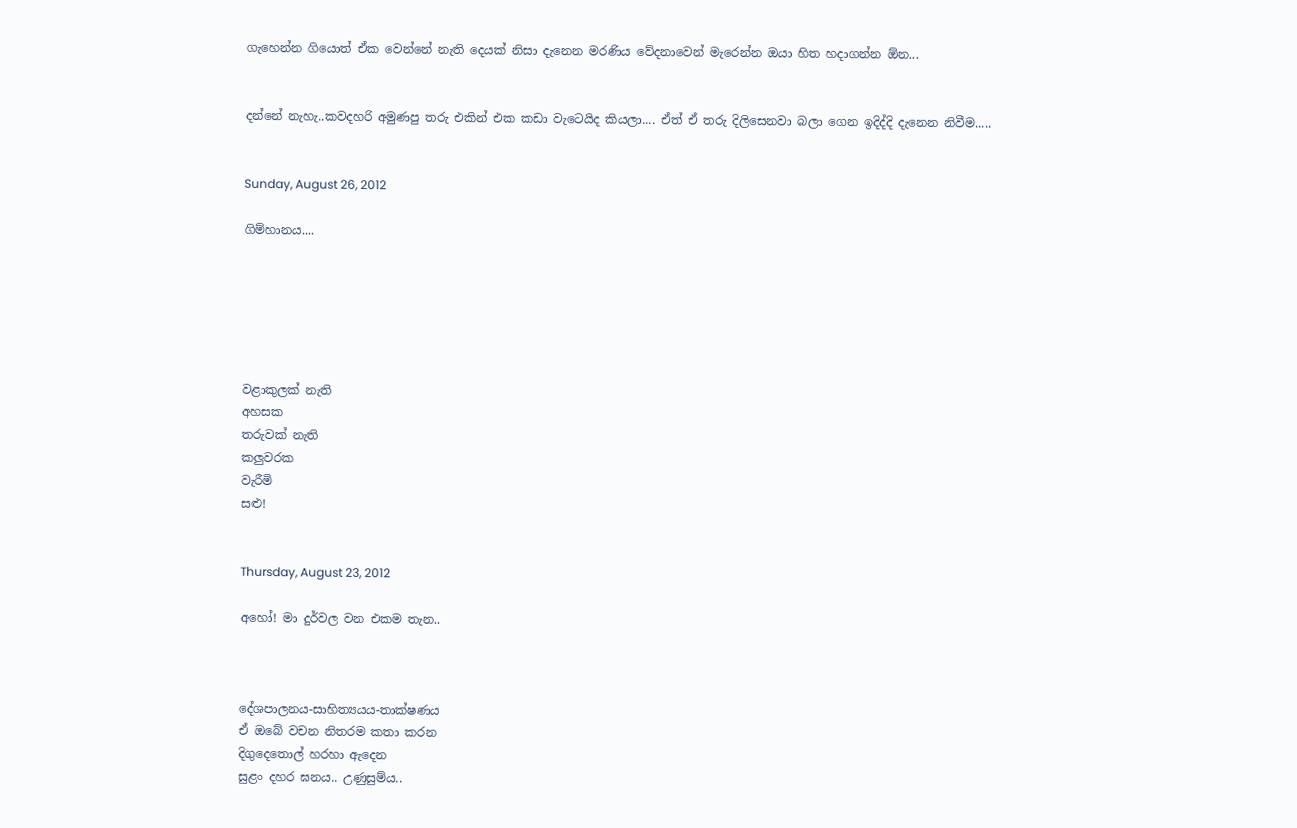ගැහෙන්න ගියොත් ඒක වෙන්නේ නැති දෙයක් නිසා දැනෙන මරණිය වේදනාවෙන් මැරෙන්න ඔයා හිත හදාගන්න ඕන...


දන්නේ නැහැ..කවදහරි අමුණපු තරු එකින් එක කඩා වැටෙයිද කියලා.... ඒත් ඒ තරු දිලිසෙනවා බලා ගෙන ඉදිද්දි දැනෙන නිවීම.....


Sunday, August 26, 2012

ගිම්හානය....






වළාකුලක් නැති
අහසක
තරුවක් නැති
කලුවරක
වැරීමි
සළු!


Thursday, August 23, 2012

අහෝ! මා දුර්වල වන එකම තැන..



දේශපාලනය-සාහිත්‍යයය-තාක්ෂණය
ඒ ඔබේ වචන නිතරම කතා කරන
දිගුදෙතොල් හරහා ඇදෙන
සුළං දහර ඝනය.. උණුසුම්ය..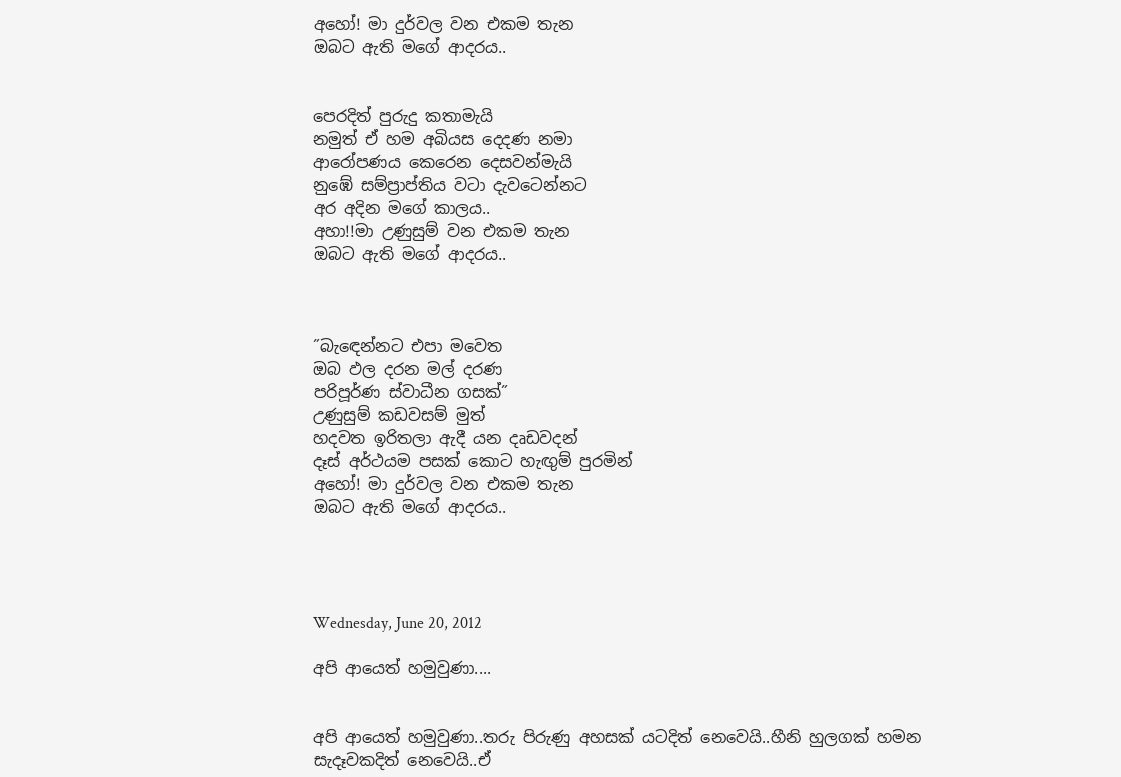අහෝ! මා දුර්වල වන එකම තැන
ඔබට ඇති මගේ ආදරය..


පෙරදිත් පුරුදු කතාමැයි
නමුත් ඒ හම අබියස දෙදණ නමා
ආරෝපණය කෙරෙන දෙසවන්මැයි
නුඹේ සම්ප්‍රාප්තිය වටා දැවටෙන්නට
අර අදින මගේ කාලය..
අහා!!මා උණුසුම් වන එකම තැන
ඔබට ඇති මගේ ආදරය..



˝බැ‍ඳෙන්නට එපා මවෙත
ඔබ ඵල දරන මල් දරණ
පරිපූර්ණ ස්වාධීන ගසක්˝
උණුසුම් කඩවසම් මුත්
හදවත ඉරිතලා ඇදී යන දෘඩවදන්
දෑස් අර්ථයම පසක් කොට හැඟුම් පුරමින්
අහෝ! මා දුර්වල වන එකම තැන
ඔබට ඇති මගේ ආදරය..




Wednesday, June 20, 2012

අපි ආයෙත් හමුවුණා....


අපි ආයෙත් හමුවුණා..තරු පිරුණු අහසක් යටදිත් නෙවෙයි..හීනි හුලගක් හමන සැදෑවකදිත් නෙවෙයි..ඒ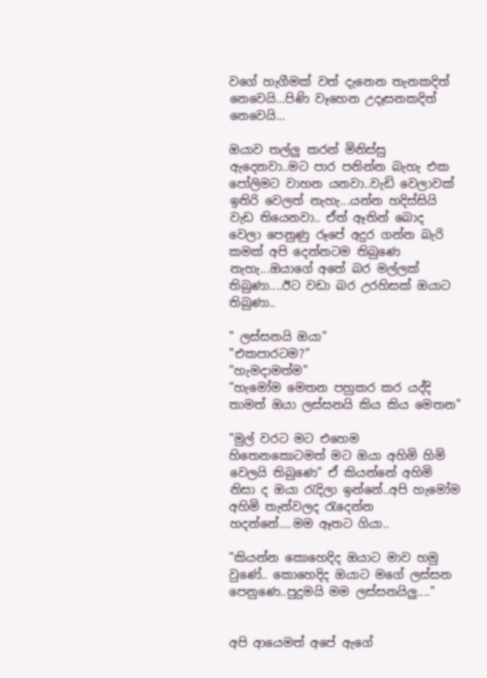වගේ හැගීමක් වත් දැනෙන තැනකදිත් නෙවෙයි...පිණි වෑහෙන උදෑසනකදිත් නෙවෙයි...

ඔයාව තල්ලු කරන් මිනිස්සු ඇදෙනවා..මට පාර පනින්න බැහැ එක පෝලිමට වාහන යනවා..වැඩි වෙලාවක් ඉතිරි වෙලත් නැහැ...යන්න හදිස්සියි වැඩ තියෙනවා.. ඒත් ඈතින් බොද වෙලා පෙනුණු රූපේ අදුර ගන්න බැරි කමක් අපි දෙන්නටම තිබුණෙ නැහැ...ඔයාගේ අතේ බර මල්ලක් තිබුණා....ඊට වඩා බර උරහිසක් ඔයාට තිබුණා..

" ලස්සනයි ඔයා"
"එකපාරටම?"
"හැමදාමත්ම"
"හැමෝම මෙතන පහුකර කර යද්දි තාමත් ඔයා ලස්සනයි කිය කිය මෙතන"

"මුල් වරට මට එහෙම හිතෙනකොටමත් මට ඔයා අහිමි හිමි වෙලයි තිබුණෙ" ඒ කියන්නේ අහිමි නිසා ද ඔයා රැදිලා ඉන්නේ..අපි හැමෝම අහිමි තැන්වලද රැදෙන්න හදන්නේ....මම ඈතට ගියා..

"කියන්න කොහෙදිද ඔයාට මාව හමු වුණේ.. කොහෙදිද ඔයාට මගේ ලස්සන පෙනුණෙ..පුදුමයි මම ලස්සනයිලු...."


අපි ආයෙමත් අපේ ඇගේ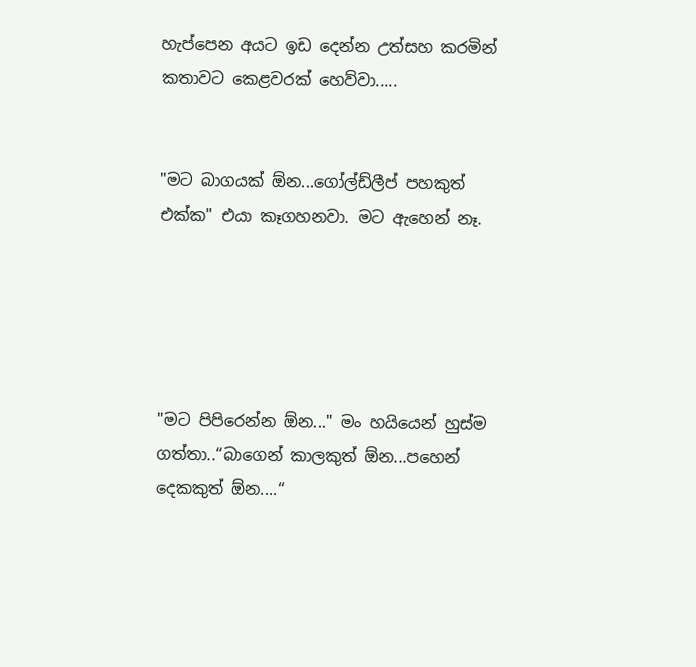හැප්පෙන අයට ඉඩ දෙන්න උත්සහ කරමින් කතාවට කෙළවරක් හෙව්වා.....


"මට බාගයක් ඕන...ගෝල්ඩ්ලීප් පහකුත් එක්ක" එයා කෑගහනවා. මට ඇහෙන් නෑ.





"මට පිපිරෙන්න ඕන..." මං හයියෙන් හුස්ම ගත්තා..“බාගෙන් කාලකුත් ඕන...පහෙන් දෙකකුත් ඕන....“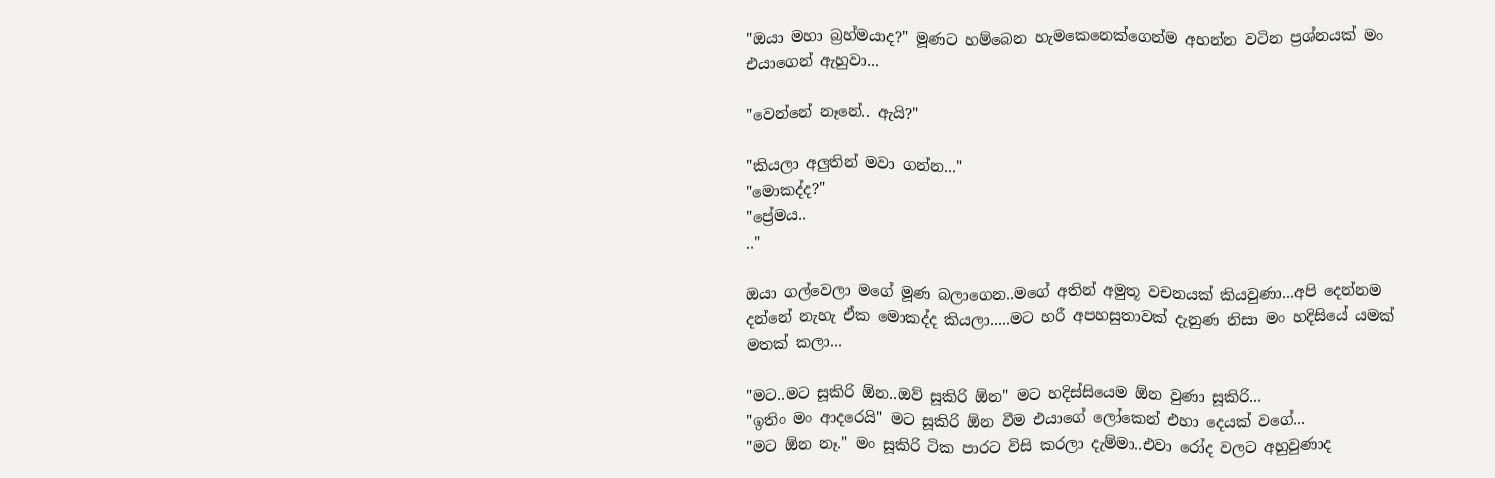"ඔයා මහා බ්‍රහ්මයාද?" මූණට හම්බෙන හැමකෙනෙක්ගෙන්ම අහන්න වටින ප්‍රශ්නයක් මං එයාගෙන් ඇහුවා...

"වෙන්නේ නෑනේ.. ඇයි?"

"කියලා අලුතින් මවා ගන්න..."
"මොකද්ද?"
"ප්‍රේමය..
.."

ඔයා ගල්වෙලා මගේ මූණ බලාගෙන..ම‍ගේ අතින් අමුතූ වචනයක් කියවුණා...අපි දෙන්නම දන්නේ නැහැ ඒක මොකද්ද කියලා.....මට හරී අපහසුතාවක් දැනුණ නිසා මං හදිසියේ යමක් මතක් කලා...

"මට..මට සූකිරි ඕන..ඔව් සූකිරි ඕන" මට හදිස්සියෙම ඕන වුණා සූකිරි...
"ඉතිං මං ආදරෙයි" මට සූකිරි ඕන වීම එයාගේ ලෝකෙන් එහා දෙයක් වගේ...
"මට ඕන නෑ." මං සූකිරි ටික පාරට විසි කරලා දැම්මා..එවා රෝද වලට අහුවුණාද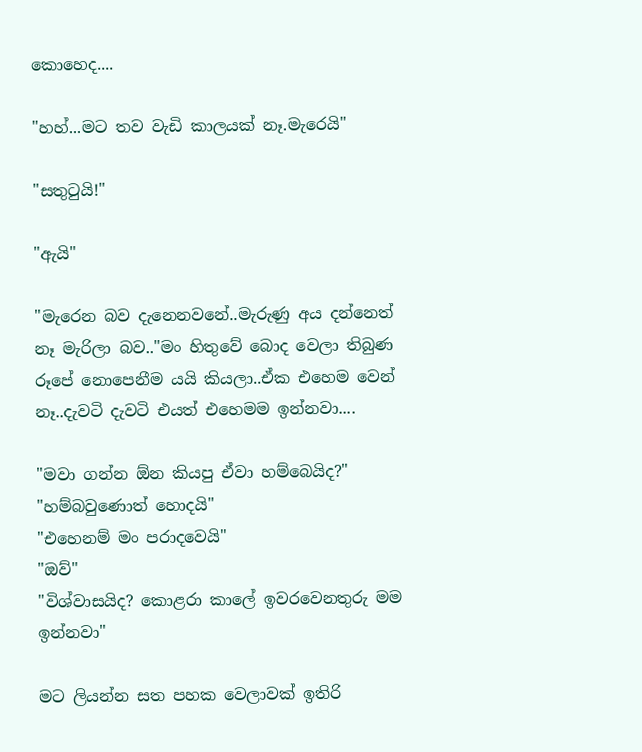කොහෙද....

"හහ්...මට තව වැඩි කාලයක් නෑ.මැරෙයි"

"සතුටුයි!"

"ඇයි"

"මැරෙන බව දැනෙනවනේ..මැරුණු අය දන්නෙත් නෑ මැරිලා බව.."මං හිතුවේ බොද වෙලා තිබුණ රූපේ නොපෙනීම යයි කියලා..ඒක එහෙම වෙන් නෑ..දැවටි දැවටි එයත් එහෙමම ඉන්නවා....

"මවා ගන්න ඕන කියපු ඒවා හම්බෙයිද?"
"හම්බවුණොත් හොදයි"
"එහෙනම් මං පරාදවෙයි"
"ඔව්"
"විශ්වාසයිද? කොළරා කාලේ ඉවරවෙනතුරු මම ඉන්නවා"

මට ලියන්න සත පහක වෙලාවක් ඉතිරි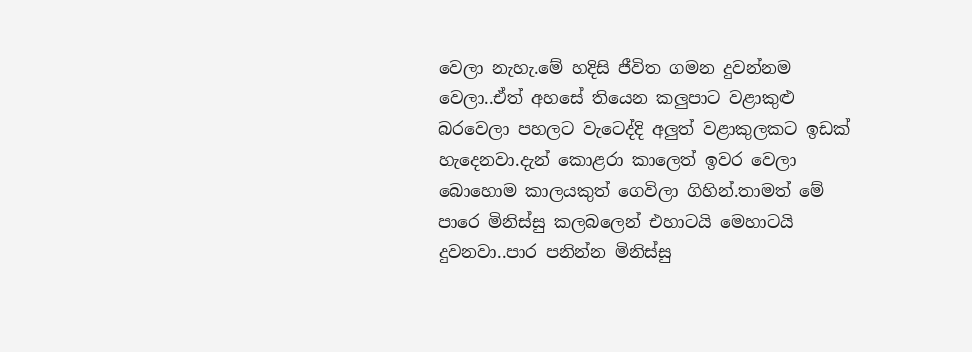වෙලා නැහැ.මේ හදිසි ජීවිත ගමන දුවන්නම වෙලා..ඒත් අහසේ තියෙන කලුපාට වළාකුළු බරවෙලා පහලට වැටෙද්දි අලුත් වළාකුලකට ඉඩක් හැදෙනවා.දැන් කොළරා කාලෙත් ඉවර වෙලා බොහොම කාලයකුත් ගෙවිලා ගිහින්.තාමත් මේ පාරෙ මිනිස්සු කලබලෙන් එහාටයි මෙහාටයි දුවනවා..පාර පනින්න මිනිස්සු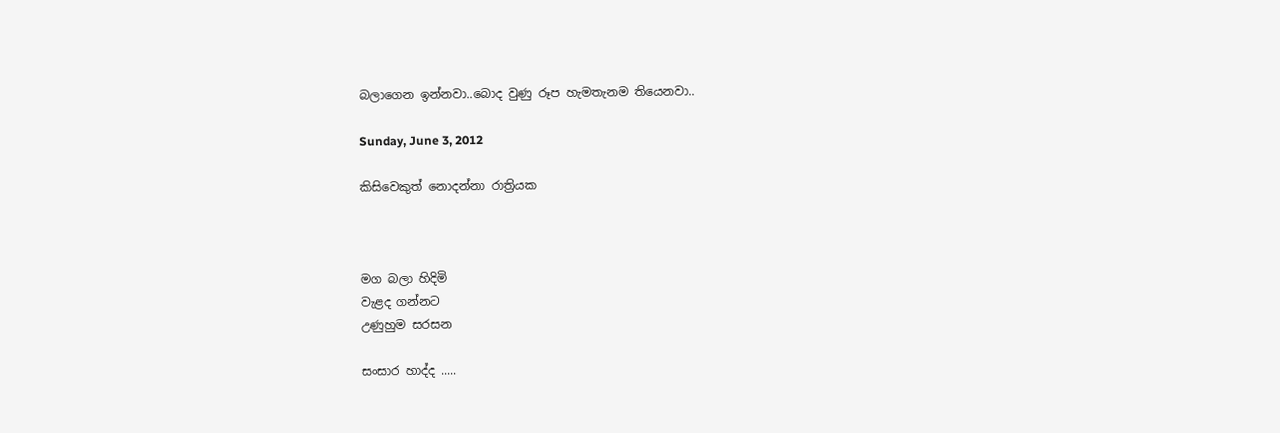බලාගෙන ඉන්නවා..බොද වුණු රූප හැමතැනම තියෙනවා..

Sunday, June 3, 2012

කිසිවෙකුත් නොදන්නා රාත්‍රියක



මග බලා හිදිමි
වැළද ගන්නට
උණුහුම සරසන

සංසාර හාද්ද .....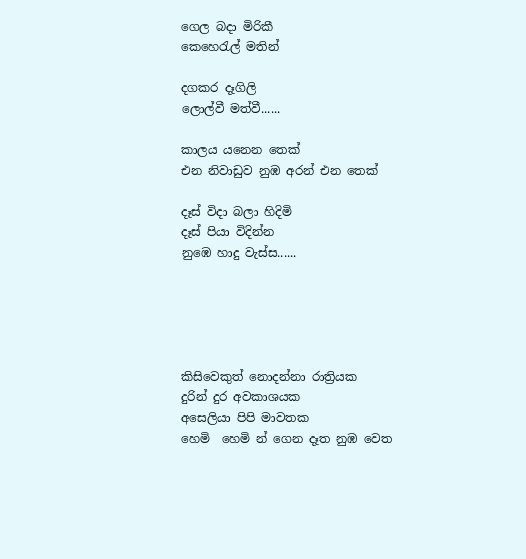ගෙල බදා මිරිකී
කෙහෙරැල් මතින්

දගකර දෑගිලි
ලොල්වී මත්වී......

කාලය යනෙන තෙක්
එන නිවාඩුව නුඹ අරන් එන තෙක්

දෑස් විදා බලා හිදිමි
දෑස් පියා විදින්න
නුඹෙ හාදු වැස්ස......





කිසිවෙකුත් නොදන්නා රාත්‍රියක
දුරින් දුර අවකාශයක
අසෙලියා පිපි මාවතක
හෙමි  හෙමි න් ගෙන දෑත නුඹ වෙත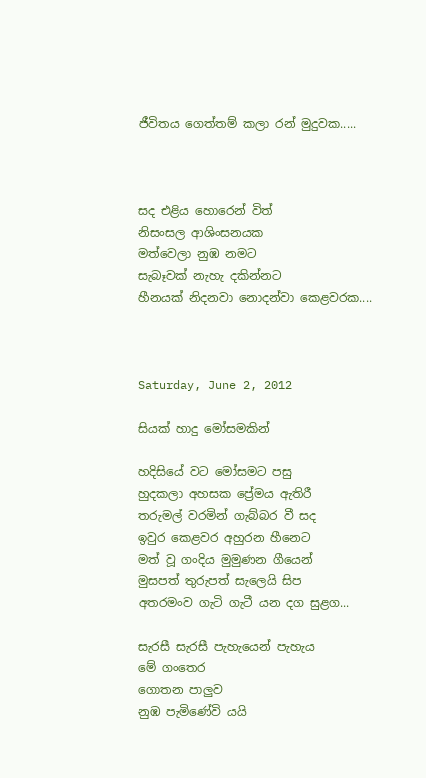ජීවිතය ගෙත්තම් කලා රන් මුදුවක.....



සද එළිය හොරෙන් විත්
නිසංසල ආශිංසනයක
මත්වෙලා නුඹ නමට
සැබෑවක් නැහැ දකින්නට
හීනයක් නිදනවා නොදන්වා කෙළවරක....



Saturday, June 2, 2012

සියක් හාදු මෝසමකින්

හදිසියේ වට මෝසමට පසු
හුදකලා අහසක ප්‍රේමය ඇතිරී
තරුමල් වරමින් ගැබ්බර වී සද
ඉවුර කෙළවර අහුරන හීනෙට
මත් වූ ගංදිය මුමුණන ගීයෙන්
මුසපත් තුරුපත් සැලෙයි සිප
අතරමංව ගැටි ගැටී යන දග සුළග...

සැරසී සැරසී පැහැයෙන් පැහැය
මේ ගංතෙර
ගොතන පාලුව
නුඹ පැමිණේවි යයි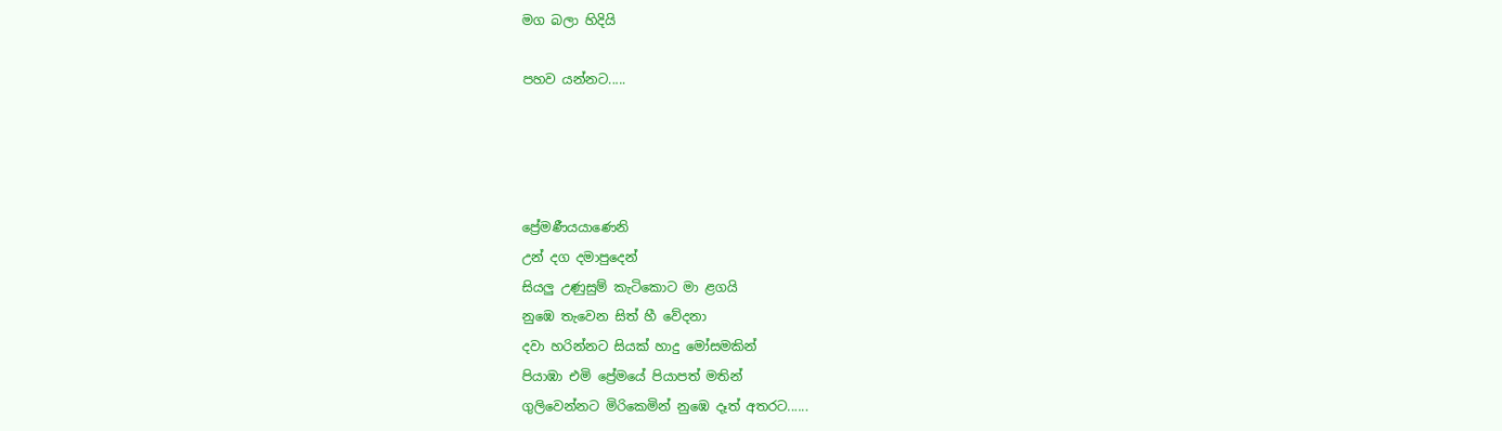මග බලා හිදියි

පහව යන්නට.....




ප්‍රේමණීයයාණෙනි
උන් දග දමාපුදෙන්
සියලු උණුසුම් කැටිකොට මා ළගයි
නුඹෙ තැවෙන සිත් හී වේදනා
දවා හරින්නට සියක් හාදු මෝසමකින්
පියාඹා එමි ප්‍රේමයේ පියාපත් මතින්
ගුලිවෙන්නට මිරිකෙමින් නුඹෙ දෑත් අතරට......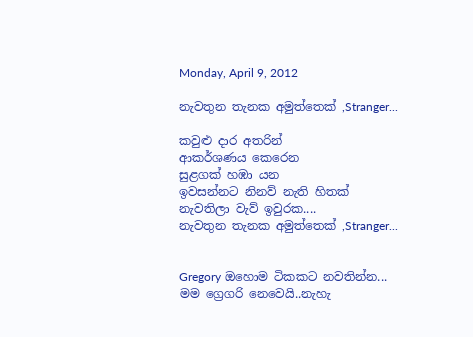Monday, April 9, 2012

නැවතුන තැනක අමුත්තෙක් ,Stranger...

කවුළු දාර අතරින්
ආකර්ශණය කෙරෙන
සුළගක් හඹා යන
ඉවසන්නට නිනව් නැති හිතක්
නැවතිලා වැව් ඉවුරක....
නැවතුන තැනක අමුත්තෙක් ,Stranger...


Gregory ඔහොම ‍ටිකකට නවතින්න...
මම ‍ග්‍රෙගරි නෙවෙයි..නැහැ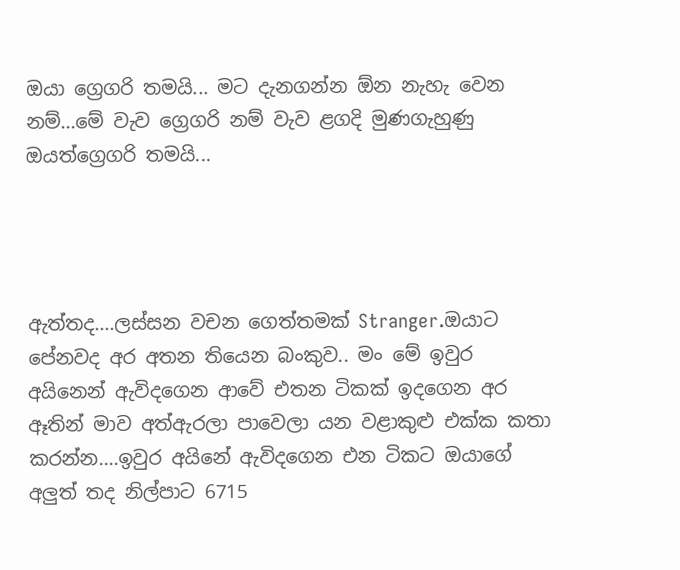ඔයා ග්‍රෙගරි තමයි... මට දැනගන්න ඕන නැහැ වෙන නම්...මේ වැව ග්‍රෙගරි නම් වැව ළගදි මුණගැහුණු ඔයත්ග්‍රෙගරි තමයි...




ඇත්තද....ලස්සන වචන ගෙත්තමක් Stranger.ඔයාට පේනවද අර අතන තියෙන බංකුව.. මං මේ ඉවුර අයිනෙන් ඇවිදගෙන ආවේ එතන ටිකක් ඉදගෙන අර ඈතින් මාව අත්ඇරලා පාවෙලා යන වළාකුළු එක්ක කතා කරන්න....ඉවුර අයිනේ ඇවිදගෙන එන ටිකට ඔයාගේ අලුත් තද නිල්පාට 6715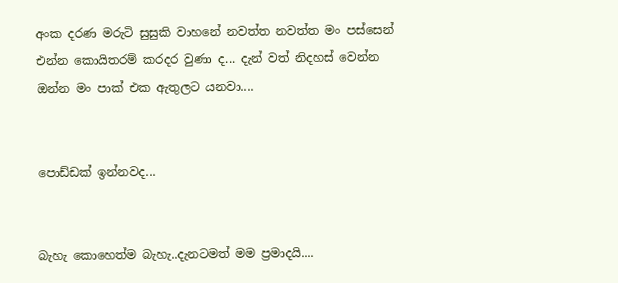අංක දරණ මරුටි සුසුකි වාහනේ නවත්ත නවත්ත මං පස්සෙන් එන්න කොයිතරම් කරදර වුණා ද... දැන් වත් නිදහස් වෙන්න ඔන්න මං පාක් එක ඇතුලට යනවා....


පොඩ්ඩක් ඉන්නවද...


බැහැ කොහෙත්ම බැහැ..දැනටමත් මම ප්‍රමාදයි....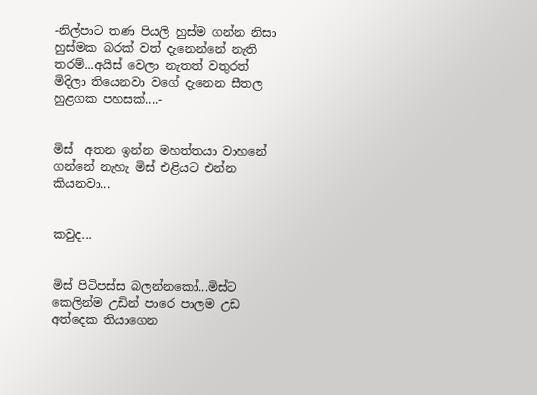-නිල්පාට තණ පියලි හුස්ම ගන්න නිසා හුස්මක බරක් වත් දැනෙන්නේ නැති තරම්...අයිස් වෙලා නැතත් වතුරත් මිදිලා තියෙනවා වගේ දැනෙන සීතල හුළගක පහසක්....-


මිස්  අතන ඉන්න මහත්තයා වාහනේ ගන්නේ නැහැ මිස් එළියට එන්න කියනවා...


කවුද...


මිස් පිටිපස්ස බලන්නකෝ...මිස්ට කෙලින්ම උඩින් පාරෙ පාලම උඩ අත්දෙක තියාගෙන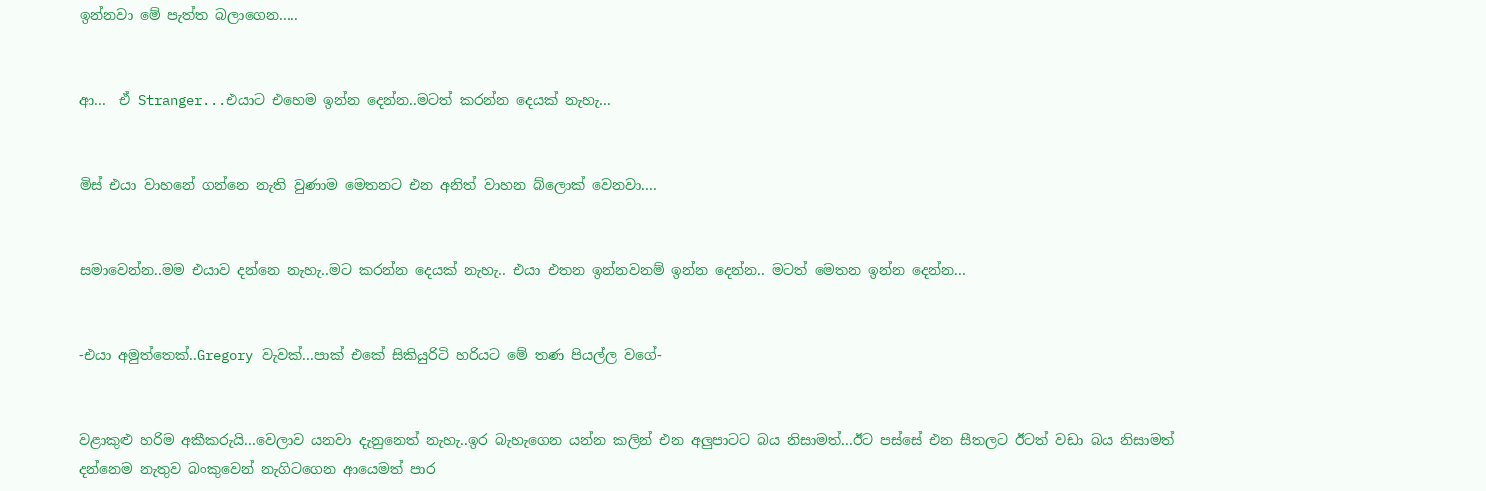ඉන්නවා මේ පැත්ත බලාගෙන.....


ආ...  ඒ Stranger...එයාට එහෙම ඉන්න දෙන්න..මටත් කරන්න දෙයක් නැහැ...


මිස් එයා වා‍හනේ ගන්නෙ නැති වුණාම මෙතනට එන අනිත් වාහන බ්ලොක් වෙනවා....


සමාවෙන්න..මම එයාව දන්නෙ නැහැ..මට කරන්න දෙයක් නැහැ.. එයා එතන ඉන්නවනම් ඉන්න දෙන්න.. මටත් මෙතන ඉන්න දෙන්න...


-එයා අමුත්තෙක්..Gregory වැවක්...පාක් එකේ සිකියුරිටි හරියට මේ තණ පියල්ල වගේ-


වළාකුළු හරිම අකීකරුයි...වෙලාව යනවා දැනුනෙත් නැහැ..ඉර බැහැගෙන යන්න කලින් එන අලුපාටට බය නිසාමත්...ඊට පස්සේ එන සීතලට ඊටත් වඩා බය නිසාමත් දන්නෙම නැතුව බංකුවෙන් නැගිටගෙන ආයෙමත් පාර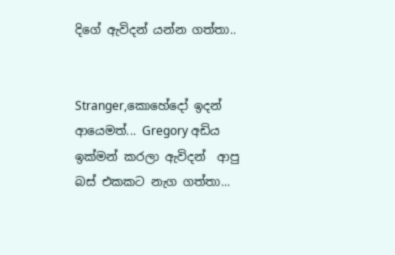දිගේ ඇවිදන් යන්න ගත්තා..


Stranger,කොහේදෝ ඉදන් ආයෙමත්... Gregory අඩිය ඉක්මන් කරලා ඇවිදන්  ආපු බස් එකකට නැග ගත්තා...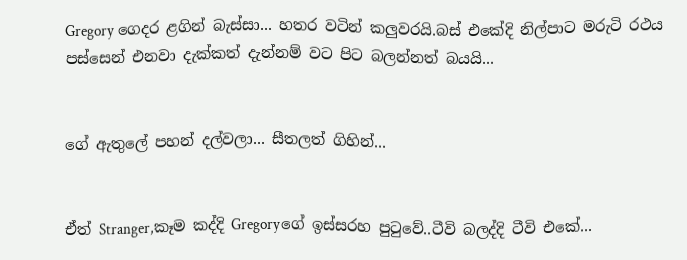Gregory ගෙදර ළගින් බැස්සා... හතර වටින් කලුවරයි.බස් එකේදි නිල්පාට මරුටි රථය පස්සෙන් එනවා දැක්කත් දැන්නම් වට පිට බලන්නත් බයයි...


ගේ ඇතුලේ පහන් දල්වලා... සීතලත් ගිහින්...


ඒත් Stranger,කෑම කද්දි Gregoryගේ ඉස්සරහ පුටුවේ..ටීවි බලද්දි ටීවි එකේ...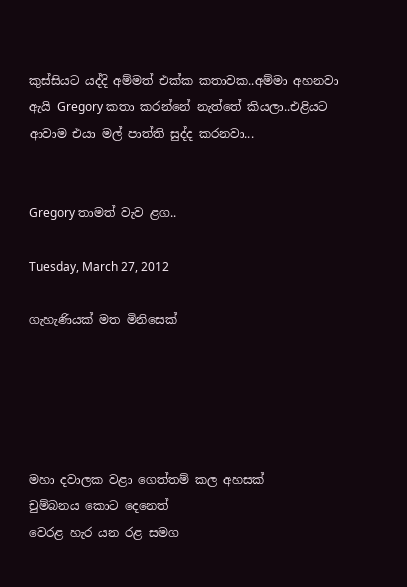කුස්සියට යද්දි අම්මත් එක්ක කතාවක..අම්මා අහනවා ඇයි Gregory කතා කරන්නේ නැත්තේ කියලා..එළියට ආවාම එයා මල් පාත්ති සුද්ද කරනවා...


Gregory තාමත් වැව ළග..

Tuesday, March 27, 2012

ගැහැණියක් මත මිනිසෙක්





මහා දවාලක වළා ගෙත්තම් කල අහසක්
චුම්බනය කොට දෙනෙත්
වෙරළ හැර යන රළ සමග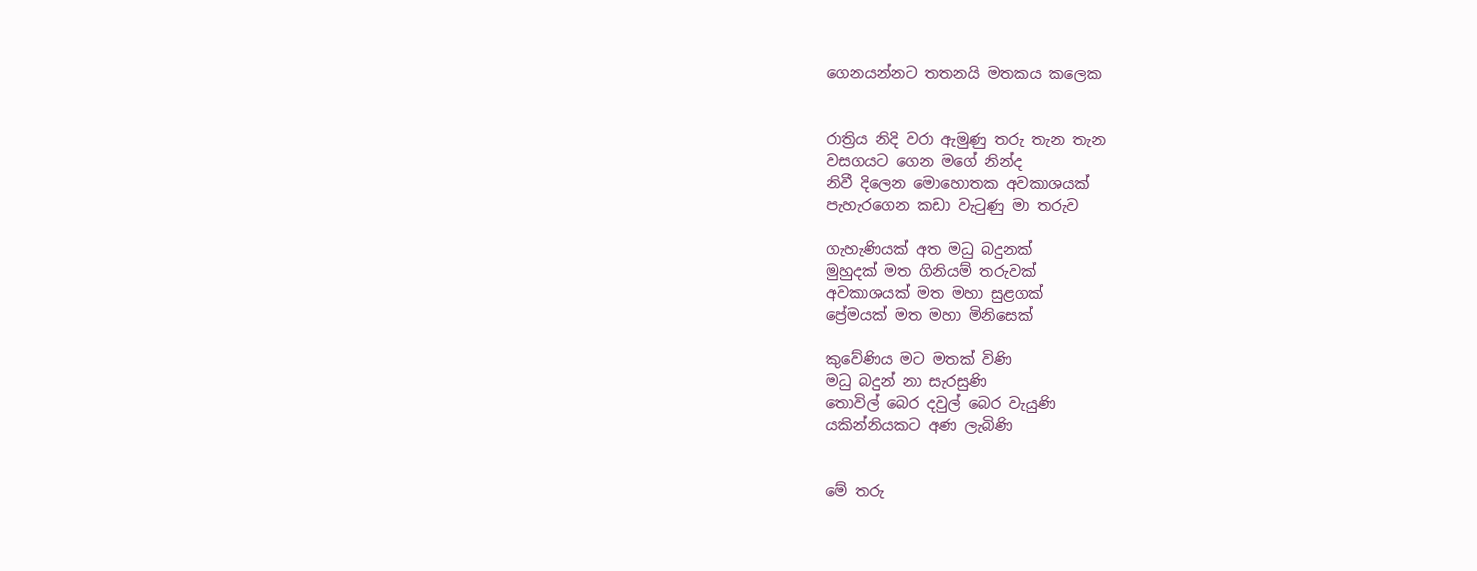ගෙනයන්නට තතනයි මතකය කලෙක


රාත්‍රිය නිදි වරා ඇමුණු තරු තැන තැන
වසගයට ගෙන මගේ නින්ද
නිවී දිලෙන මොහොතක අවකාශයක්
පැහැරගෙන ‍කඩා වැටුණු මා තරුව

ගැහැණියක් අත මධු බදුනක්
මුහුදක් මත ගිනියම් තරුවක්
අවකාශයක් මත මහා සුළගක්
ප්‍රේමයක් මත මහා මිනිසෙක්

කුවේණිය මට මතක් විණි
මධු බදුන් නා සැරසුණි
තොවිල් බෙර දවුල් බෙර වැයුණි
යකින්නියකට අණ ලැබිණි


මේ තරු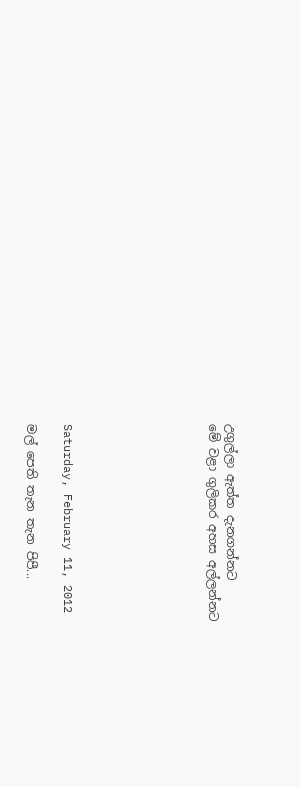උගුල්ලා ඇත්ත දැනගන්නට
මේ වළා ගුලිකර අහස අල්ලන්නට







Saturday, February 11, 2012

මල් පෙති තැන තැන පිපී...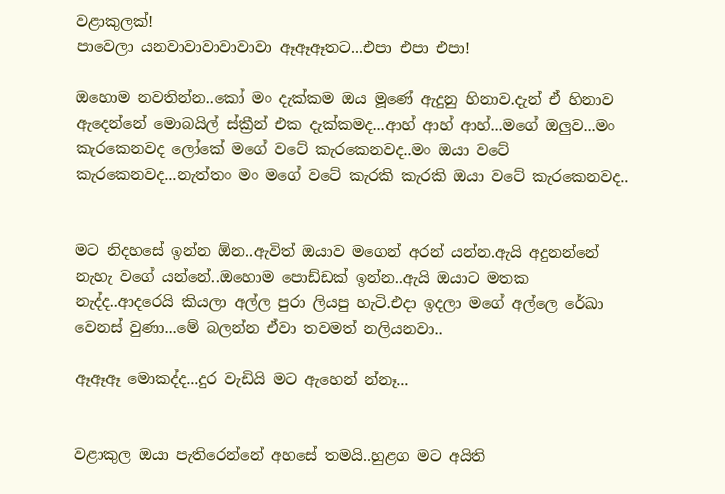වළාකුලක්!
පාවෙලා යනවාවාවාවාවාවා ඈඈඈතට...එපා එපා එපා!

ඔ‍හොම නවතින්න..කෝ මං දැක්කම ඔය මූණේ ඇදුනු හිනාව.දැන් ඒ හිනාව ඇදෙන්නේ මොබයිල් ස්ක්‍රීන් එක දැක්කමද...ආහ් ආහ් ආහ්...මගේ ඔලුව...මං කැරකෙනවද ලෝකේ මගේ වටේ කැරකෙනවද..මං ඔයා වටේ කැරකෙනවද...නැත්තං මං මගේ වටේ කැරකි කැරකි ඔයා වටේ කැරකෙනවද..


මට නිදහසේ ඉන්න ඕන..ඇවිත් ඔයාව ‍මගෙන් අරන් යන්න.ඇයි අදුනන්නේ නැහැ වගේ යන්නේ..ඔහොම පොඩ්ඩක් ඉන්න..ඇයි ඔයාට මතක නැද්ද..ආදරෙයි කියලා අල්ල පුරා ලියපු හැටි.එදා ඉදලා මගේ අල්ලෙ රේඛා වෙනස් වුණා...මේ බලන්න ඒවා තවමත් නලියනවා..

ඈඈඈ මොකද්ද...දුර වැඩියි මට ඇහෙන් න්නෑ...


වළාකුල ඔයා පැතිරෙන්නේ අ‍හ‍සේ තමයි..හුළග මට අයිති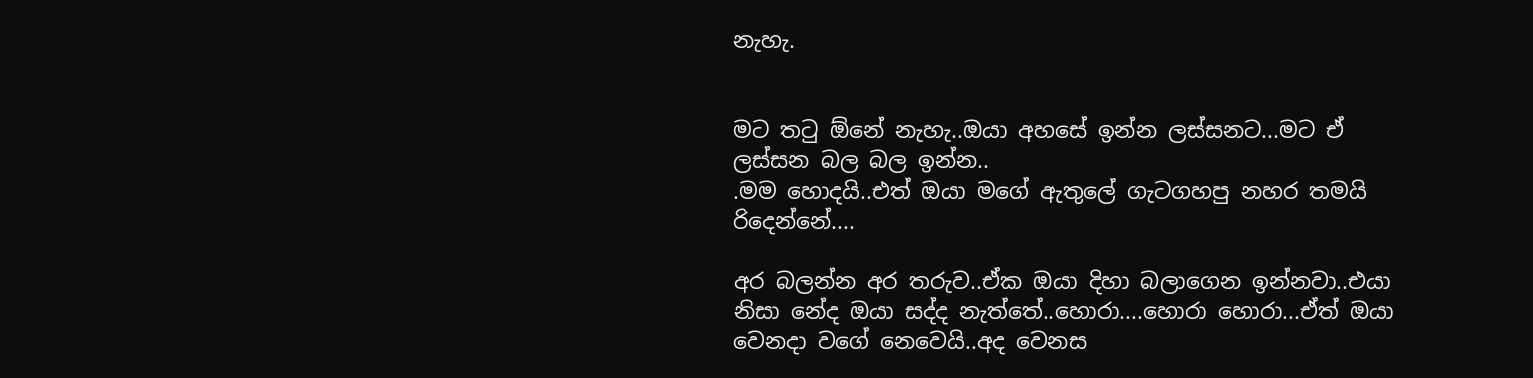නැහැ.


මට තටු ඕනේ නැහැ..ඔයා අහසේ ඉන්න ලස්සනට...මට ඒ ලස්සන බල බල ඉන්න..
.මම හොදයි..එත් ඔයා‍ මගේ ඇතුලේ ගැටගහපු නහර තමයි රිදෙන්නේ....

අර බලන්න අර තරුව..ඒක ඔයා දිහා බලාගෙන ඉන්නවා..එයා නිසා නේද ඔයා සද්ද නැත්තේ..හොරා....හොරා හොරා...ඒත් ඔයා වෙනදා වගේ නෙවෙයි..අද වෙනස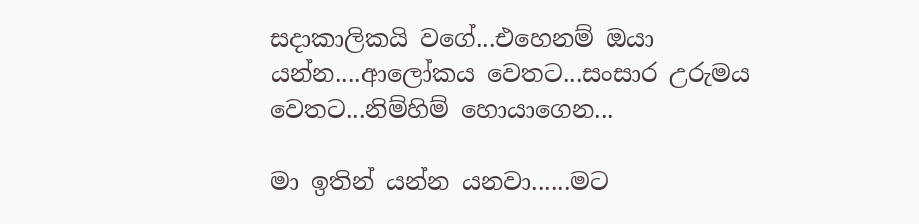සදාකාලිකයි වගේ...එහෙනම් ඔයා යන්න....ආලෝකය වෙතට...සංසාර උරුමය වෙතට...නිම්හිම් හොයාගෙන...

මා ඉතින් යන්න යනවා......මට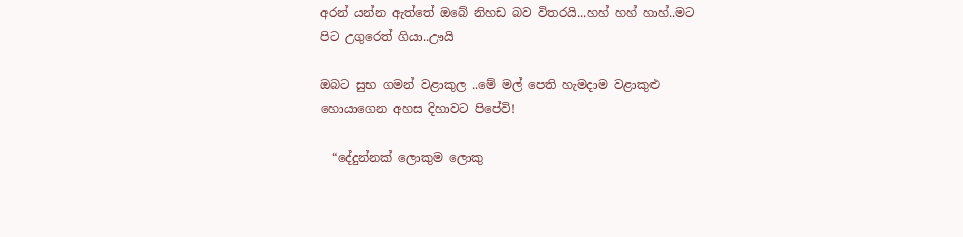අරන් යන්න ඇත්තේ ඔබේ නිහඩ බව විතරයි...හහ් හහ් හාහ්..මට පිට උගුරෙත් ගියා..ඌයි

ඔබට සුභ ගමන් වළාකුල‍‍ ..මේ මල් පෙති හැමදාම වළාකුළු හොයාගෙන අහස දිහාවට පිපේවි!

  “දේදුන්නක් ලොකුම ලොකු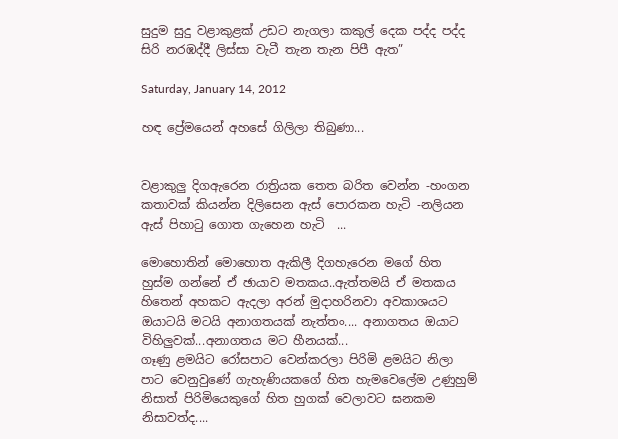සුදුම සුදු වළාකුළක් උඩට නැගලා කකුල් දෙක පද්ද පද්ද සිරි නරඹද්දී ලිස්සා වැටී තැන තැන පිපී ඇත”

Saturday, January 14, 2012

හඳ ප්‍රේමයෙන් අහසේ ගිලිලා තිබුණා...


වළාකුලු දිගඇරෙන රාත්‍රියක තෙත බරිත වෙන්න -හංගන කතාවක් කියන්න දිලිසෙන ඇස් පොරකන හැටි -නලියන ඇස් පිහාටු ගොත ගැහෙන හැටි  ...

මොහොතින් මොහොත ඇකිලී දිගහැරෙන මගේ හිත හුස්ම ගන්නේ ඒ ඡායාව මතකය..ඇත්තමයි ඒ මතකය හිතෙන් අහකට ඇදලා අරන් මුදාහරිනවා අවකාශයට ඔයාටයි මටයි අනාගතයක් නැත්තං.... අනාගතය ඔයාට විහිලුවක්...අනාගතය මට හීනයක්...
ගෑණු ළමයිට රෝසපාට වෙන්කරලා පිරිමි ළමයිට නිලා පාට වෙනු‍වුණේ ගැහැණියකගේ හිත හැමවෙලේම උණුහුම් නිසාත් පිරිමියෙකුගේ හිත හුගක් වෙලාවට ඝනකම නිසාවත්ද....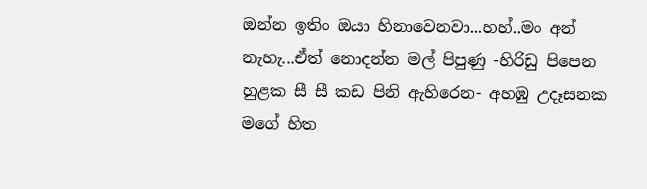ඔන්න ඉතිං ඔයා හිනාවෙනවා...හහ්..මං අන් නැහැ...ඒත් නොදන්න මල් පිපුණු -හිරිඩු පිපෙන හුළක සී සී කඩ පිනි ඇහිරෙන- අහඹු උදෑසනක මගේ හිත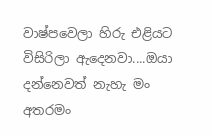වාෂ්පවෙලා හිරු එළියට විසිරිලා ඇදෙනවා....ඔයා දන්නෙවත් නැහැ මං අතරමං‍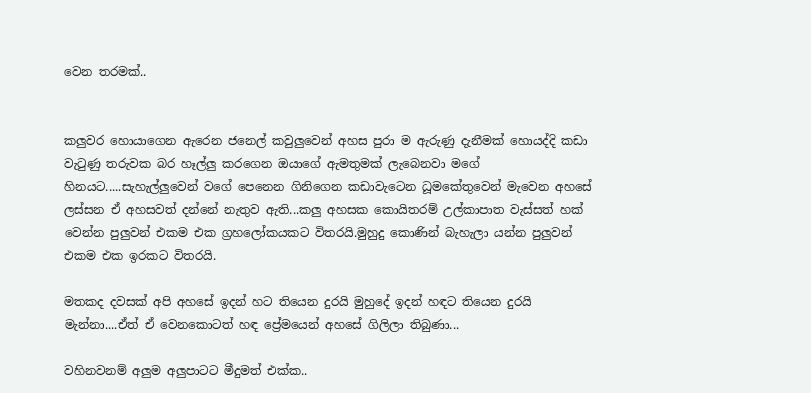වෙන තරමක්..


කලුවර හොයාගෙන ඇරෙන ජනෙල් කවුලුවෙන් අහස පුරා ම ඇරුණු දැනීමක් හොයද්දි කඩා වැටුණු තරුවක බර හෑල්ලු කරගෙන ඔයාගේ ඇමතුමක් ලැබෙනවා මගේ හිනයට.....සැහැල්ලුවෙන් වගේ පෙනෙන ගිනිගෙන කඩාවැටෙන ධූමකේතුවෙන් මැවෙන අහසේ ලස්සන ඒ අහසවත් දන්නේ නැතුව ඇති...කලු අහසක කොයිතරම් උල්කාපාත වැස්සත් හක් වෙන්න පුලුවන් එකම එක ග්‍රහලෝකයකට විතරයි.මුහුදු කොණින් බැහැලා යන්න පුලුවන් එකම එක ඉරකට විතරයි.

මතකද දවසක් අපි අහසේ ඉදන් හට තියෙන දුරයි මුහුදේ ඉදන් හඳට තියෙන දුරයි මැන්නා....ඒත් ඒ වෙනකොටත් හඳ ප්‍රේමයෙන් අහසේ ගිලිලා තිබුණා...

වහිනවනම් අලුම අලුපාටට මීදුමත් එක්ක..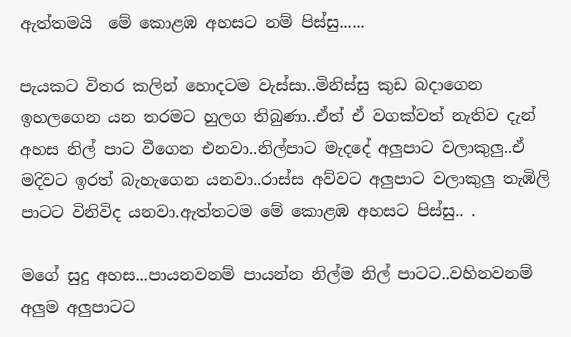ඇත්තමයි  මේ කොළඹ අහසට නම් පිස්සු......

පැයකට විතර කලින් හොදටම වැස්සා..මිනිස්සු කුඩ බදාගෙන ඉහලගෙන යන තරමට හුලග තිබුණා..ඒත් ඒ වගක්වත් නැතිව දැන් අහස නිල් පාට වීගෙන එනවා..නිල්පාට මැදදේ අලුපාට වලාකුලු..ඒ මදිවට ඉරත් බැහැගෙන යනවා..රාස්ස අව්වට අලුපාට වලාකුලු තැඹිලි පාටට විනිවිද යනවා.ඇත්තටම මේ කොළඹ අහසට පිස්සු.. .

මගේ සුදු අහස...පායනවනම් පායන්න නිල්ම නිල් පාටට..වහිනවනම් අලුම අලුපාටට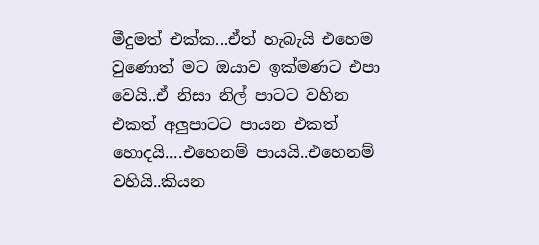මීදුමත් එක්ක...ඒත් හැබැයි එහෙම වුණොත් මට ඔයාව ඉක්මණට එපා වෙයි..ඒ නිසා නිල් පාටට වහින එකත් අලුපාටට පායන එකත් හොදයි....එහෙනම් පායයි..එහෙනම් වහියි..කියන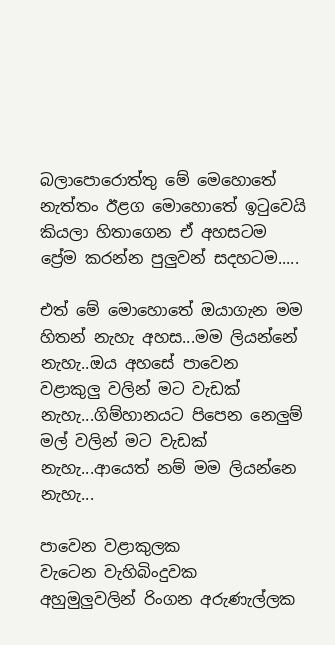බලාපොරොත්තු මේ මෙහොතේ නැත්තං ඊළග මොහොතේ ඉටුවෙයි කියලා හි‍තාගෙන ඒ අහසටම ප්‍රේම කරන්න පුලුවන් සදහටම.....

එත් මේ මොහොතේ ඔයා‍ගැන මම හිතන් නැහැ අහස...මම ලියන්නේ නැහැ..ඔය අහසේ පාවෙන වළාකුලු වලින් මට වැඩක් නැහැ...ගිම්හානයට පිපෙන නෙලුම් මල් වලින් මට වැඩක් නැහැ...ආයෙත් නම් මම ලියන්නෙ නැහැ...

පාවෙන වළාකුලක
වැටෙන වැහිබිංදුවක
අහුමුලුවලින් රිංගන අරුණැල්ලක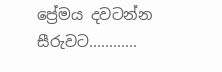ප්‍රේමය දවටන්න සීරුවට............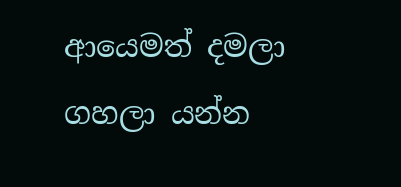ආයෙමත් දමලා ගහලා යන්න